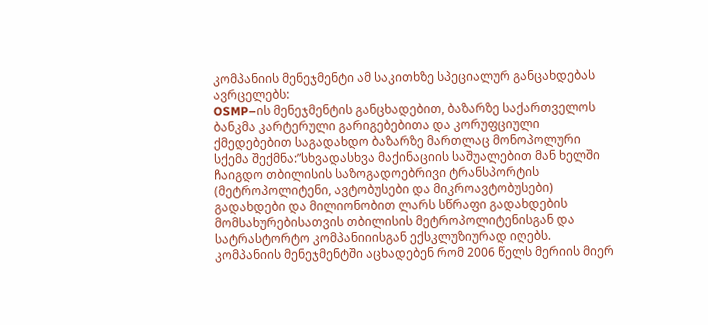კომპანიის მენეჯმენტი ამ საკითხზე სპეციალურ განცახდებას ავრცელებს:
OSMP–ის მენეჯმენტის განცხადებით, ბაზარზე საქართველოს ბანკმა კარტერული გარიგებებითა და კორუფციული ქმედებებით საგადახდო ბაზარზე მართლაც მონოპოლური სქემა შექმნა:”სხვადასხვა მაქინაციის საშუალებით მან ხელში ჩაიგდო თბილისის საზოგადოებრივი ტრანსპორტის (მეტროპოლიტენი, ავტობუსები და მიკროავტობუსები) გადახდები და მილიონობით ლარს სწრაფი გადახდების მომსახურებისათვის თბილისის მეტროპოლიტენისგან და სატრასტორტო კომპანიიისგან ექსკლუზიურად იღებს. კომპანიის მენეჯმენტში აცხადებენ რომ 2006 წელს მერიის მიერ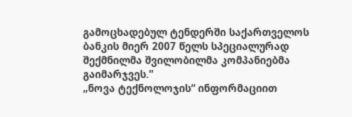გამოცხადებულ ტენდერში საქართველოს ბანკის მიერ 2007 წელს სპეციალურად შექმნილმა შვილობილმა კომპანიებმა გაიმარჯვეს.”
„ნოვა ტექნოლოჯის“ ინფორმაციით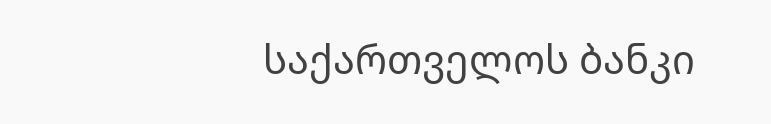საქართველოს ბანკი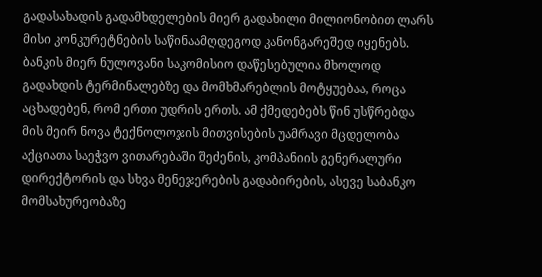გადასახადის გადამხდელების მიერ გადახილი მილიონობით ლარს მისი კონკურეტნების საწინაამღდეგოდ კანონგარეშედ იყენებს. ბანკის მიერ ნულოვანი საკომისიო დაწესებულია მხოლოდ გადახდის ტერმინალებზე და მომხმარებლის მოტყუებაა, როცა აცხადებენ, რომ ერთი უდრის ერთს. ამ ქმედებებს წინ უსწრებდა მის მეირ ნოვა ტექნოლოჯის მითვისების უამრავი მცდელობა აქციათა საეჭვო ვითარებაში შეძენის, კომპანიის გენერალური დირექტორის და სხვა მენეჯერების გადაბირების, ასევე საბანკო მომსახურეობაზე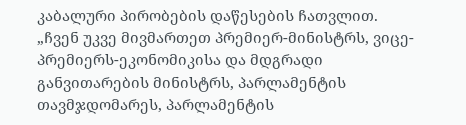კაბალური პირობების დაწესების ჩათვლით.
„ჩვენ უკვე მივმართეთ პრემიერ-მინისტრს, ვიცე-პრემიერს-ეკონომიკისა და მდგრადი განვითარების მინისტრს, პარლამენტის თავმჯდომარეს, პარლამენტის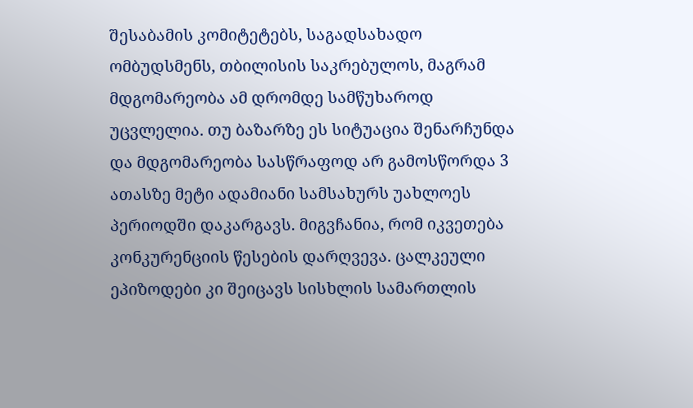შესაბამის კომიტეტებს, საგადსახადო ომბუდსმენს, თბილისის საკრებულოს, მაგრამ მდგომარეობა ამ დრომდე სამწუხაროდ უცვლელია. თუ ბაზარზე ეს სიტუაცია შენარჩუნდა და მდგომარეობა სასწრაფოდ არ გამოსწორდა 3 ათასზე მეტი ადამიანი სამსახურს უახლოეს პერიოდში დაკარგავს. მიგვჩანია, რომ იკვეთება კონკურენციის წესების დარღვევა. ცალკეული ეპიზოდები კი შეიცავს სისხლის სამართლის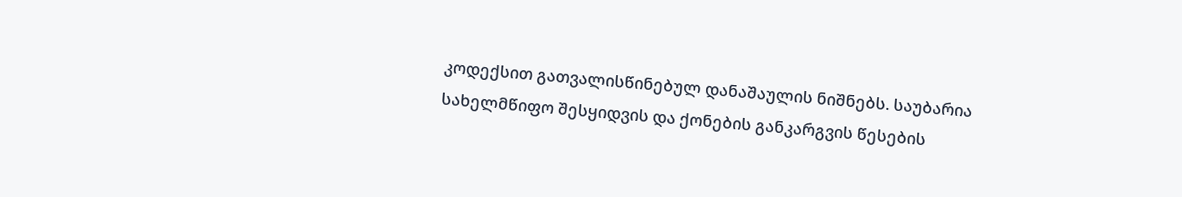კოდექსით გათვალისწინებულ დანაშაულის ნიშნებს. საუბარია სახელმწიფო შესყიდვის და ქონების განკარგვის წესების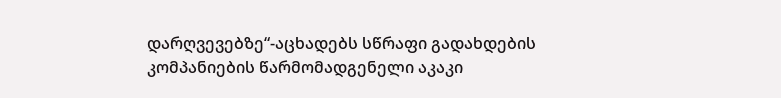დარღვევებზე“-აცხადებს სწრაფი გადახდების კომპანიების წარმომადგენელი აკაკი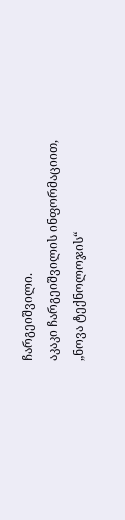ჩარგეიშვილი.
აკაკი ჩარგეიშვილის ინფორმაციით, „ნოვა ტექნოლოჯის“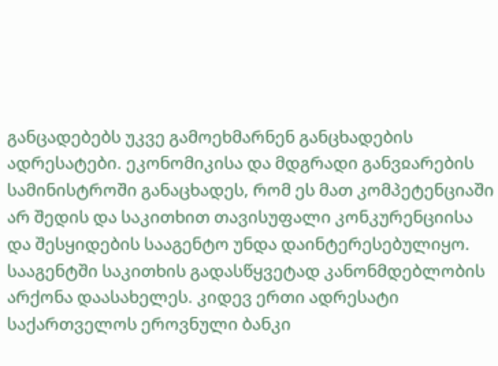განცადებებს უკვე გამოეხმარნენ განცხადების ადრესატები. ეკონომიკისა და მდგრადი განვჲარების სამინისტროში განაცხადეს, რომ ეს მათ კომპეტენციაში არ შედის და საკითხით თავისუფალი კონკურენციისა და შესყიდების სააგენტო უნდა დაინტერესებულიყო. სააგენტში საკითხის გადასწყვეტად კანონმდებლობის არქონა დაასახელეს. კიდევ ერთი ადრესატი საქართველოს ეროვნული ბანკი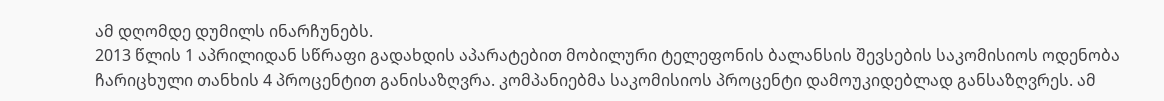ამ დღომდე დუმილს ინარჩუნებს.
2013 წლის 1 აპრილიდან სწრაფი გადახდის აპარატებით მობილური ტელეფონის ბალანსის შევსების საკომისიოს ოდენობა ჩარიცხული თანხის 4 პროცენტით განისაზღვრა. კომპანიებმა საკომისიოს პროცენტი დამოუკიდებლად განსაზღვრეს. ამ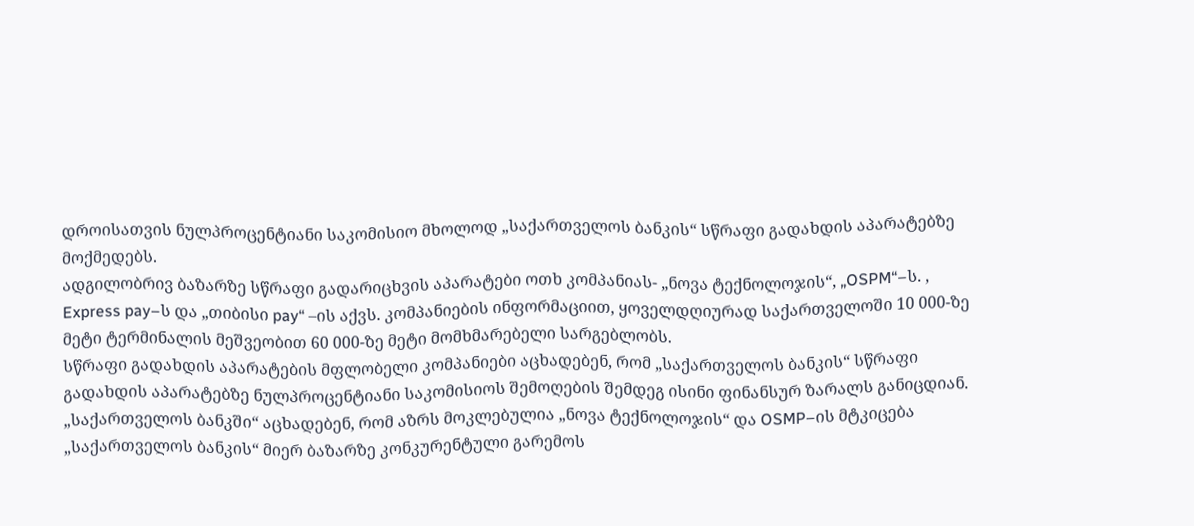დროისათვის ნულპროცენტიანი საკომისიო მხოლოდ „საქართველოს ბანკის“ სწრაფი გადახდის აპარატებზე მოქმედებს.
ადგილობრივ ბაზარზე სწრაფი გადარიცხვის აპარატები ოთხ კომპანიას- „ნოვა ტექნოლოჯის“, „OSPM“–ს. , Express pay–ს და „თიბისი pay“ –ის აქვს. კომპანიების ინფორმაციით, ყოველდღიურად საქართველოში 10 000-ზე მეტი ტერმინალის მეშვეობით 60 000-ზე მეტი მომხმარებელი სარგებლობს.
სწრაფი გადახდის აპარატების მფლობელი კომპანიები აცხადებენ, რომ „საქართველოს ბანკის“ სწრაფი გადახდის აპარატებზე ნულპროცენტიანი საკომისიოს შემოღების შემდეგ ისინი ფინანსურ ზარალს განიცდიან.
„საქართველოს ბანკში“ აცხადებენ, რომ აზრს მოკლებულია „ნოვა ტექნოლოჯის“ და OSMP–ის მტკიცება „საქართველოს ბანკის“ მიერ ბაზარზე კონკურენტული გარემოს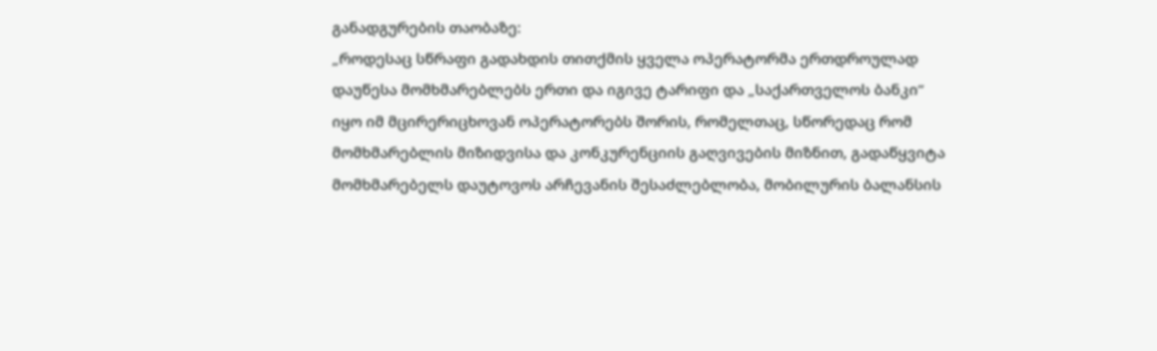განადგურების თაობაზე:
„როდესაც სწრაფი გადახდის თითქმის ყველა ოპერატორმა ერთდროულად დაუწესა მომხმარებლებს ერთი და იგივე ტარიფი და „საქართველოს ბანკი“ იყო იმ მცირერიცხოვან ოპერატორებს შორის, რომელთაც, სწორედაც რომ მომხმარებლის მიზიდვისა და კონკურენციის გაღვივების მიზნით, გადაწყვიტა მომხმარებელს დაუტოვოს არჩევანის შესაძლებლობა, მობილურის ბალანსის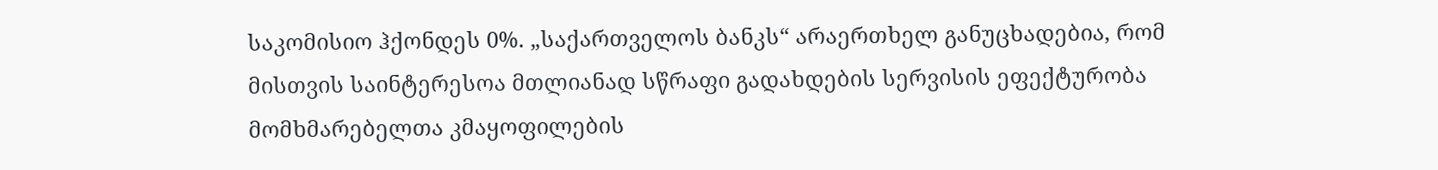საკომისიო ჰქონდეს 0%. „საქართველოს ბანკს“ არაერთხელ განუცხადებია, რომ მისთვის საინტერესოა მთლიანად სწრაფი გადახდების სერვისის ეფექტურობა მომხმარებელთა კმაყოფილების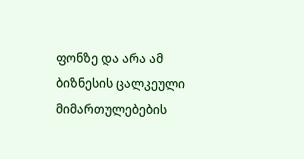ფონზე და არა ამ ბიზნესის ცალკეული მიმართულებების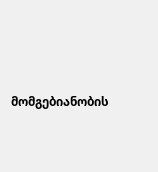მომგებიანობის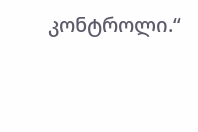კონტროლი.“